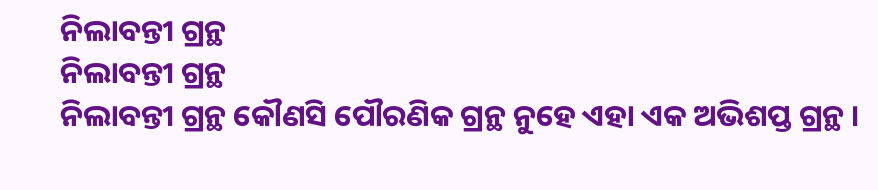ନିଲାବନ୍ତୀ ଗ୍ରନ୍ଥ
ନିଲାବନ୍ତୀ ଗ୍ରନ୍ଥ
ନିଲାବନ୍ତୀ ଗ୍ରନ୍ଥ କୌଣସି ପୌରଣିକ ଗ୍ରନ୍ଥ ନୁହେ ଏହା ଏକ ଅଭିଶପ୍ତ ଗ୍ରନ୍ଥ ।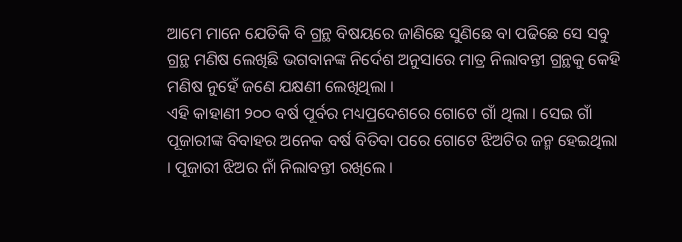ଆମେ ମାନେ ଯେତିକି ବି ଗ୍ରନ୍ଥ ବିଷୟରେ ଜାଣିଛେ ସୁଣିଛେ ବା ପଢିଛେ ସେ ସବୁ ଗ୍ରନ୍ଥ ମଣିଷ ଲେଖିଛି ଭଗବାନଙ୍କ ନିର୍ଦେଶ ଅନୁସାରେ ମାତ୍ର ନିଲାବନ୍ତୀ ଗ୍ରନ୍ଥକୁ କେହି ମଣିଷ ନୁହେଁ ଜଣେ ଯକ୍ଷଣୀ ଲେଖିଥିଲା ।
ଏହି କାହାଣୀ ୨୦୦ ବର୍ଷ ପୂର୍ବର ମଧ୍ୟପ୍ରଦେଶରେ ଗୋଟେ ଗାଁ ଥିଲା । ସେଇ ଗାଁ ପୂଜାରୀଙ୍କ ବିବାହର ଅନେକ ବର୍ଷ ବିତିବା ପରେ ଗୋଟେ ଝିଅଟିର ଜନ୍ମ ହେଇଥିଲା । ପୂଜାରୀ ଝିଅର ନାଁ ନିଲାବନ୍ତୀ ରଖିଲେ ।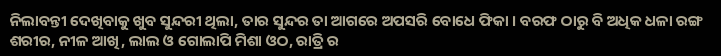ନିଲାବନ୍ତୀ ଦେଖିବାକୁ ଖୁବ ସୁନ୍ଦରୀ ଥିଲା, ତାର ସୁନ୍ଦର ତା ଆଗରେ ଅପସରି ବୋଧେ ଫିକା । ବରଫ ଠାରୁ ବି ଅଧିକ ଧଳା ରଙ୍ଗ ଶରୀର, ନୀଳ ଆଖି, ଲାଲ ଓ ଗୋଲାପି ମିଶା ଓଠ, ରାତ୍ରି ର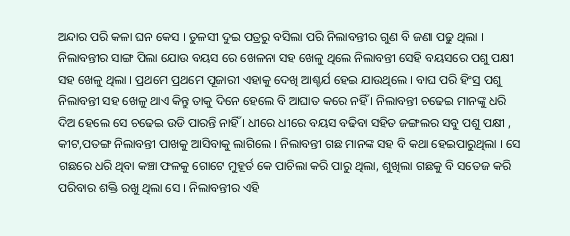ଅନ୍ଦାର ପରି କଳା ଘନ କେସ । ତୁଳସୀ ଦୁଇ ପତ୍ରରୁ ବସିଲା ପରି ନିଲାବନ୍ତୀର ଗୁଣ ବି ଜଣା ପଢୁ ଥିଲା । ନିଲାବନ୍ତୀର ସାଙ୍ଗ ପିଲା ଯୋଉ ବୟସ ରେ ଖେଳନା ସହ ଖେଳୁ ଥିଲେ ନିଲାବନ୍ତୀ ସେହି ବୟସରେ ପଶୁ ପକ୍ଷୀ ସହ ଖେଳୁ ଥିଲା । ପ୍ରଥମେ ପ୍ରଥମେ ପୂଜାରୀ ଏହାକୁ ଦେଖି ଆଶ୍ଚର୍ଯ ହେଇ ଯାଉଥିଲେ । ବାଘ ପରି ହିଂସ୍ର ପଶୁ ନିଲାବନ୍ତୀ ସହ ଖେଳୁ ଥାଏ କିନ୍ତୁ ତାକୁ ଦିନେ ହେଲେ ବି ଆଘାତ କରେ ନହିଁ । ନିଲାବନ୍ତୀ ଚଢେଇ ମାନଙ୍କୁ ଧରି ଦିଅ ହେଲେ ସେ ଚଢେଇ ଉଡି ପାରନ୍ତି ନାହିଁ । ଧୀରେ ଧୀରେ ବୟସ ବଢିବା ସହିତ ଜଙ୍ଗଲର ସବୁ ପଶୁ ପକ୍ଷୀ , କୀଟ,ପତଙ୍ଗ ନିଲାବନ୍ତୀ ପାଖକୁ ଆସିବାକୁ ଲାଗିଲେ । ନିଲାବନ୍ତୀ ଗଛ ମାନଙ୍କ ସହ ବି କଥା ହେଇପାରୁଥିଲା । ସେ ଗଛରେ ଧରି ଥିବା କଞ୍ଚା ଫଳକୁ ଗୋଟେ ମୁହୂର୍ତ କେ ପାଚିଲା କରି ପାରୁ ଥିଲା, ଶୁଖିଲା ଗଛକୁ ବି ସତେଜ କରି ପରିବାର ଶକ୍ତି ରଖୁ ଥିଲା ସେ । ନିଲାବନ୍ତୀର ଏହି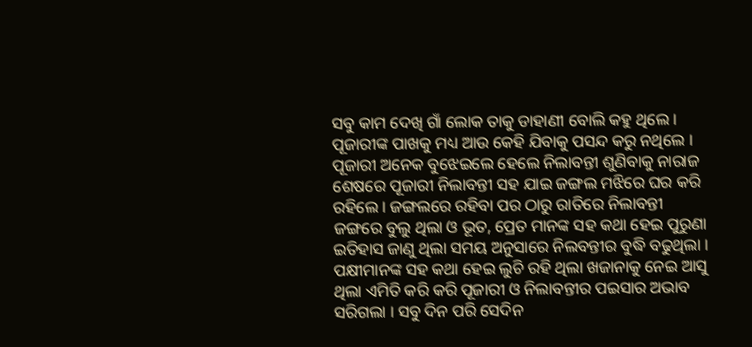ସବୁ କାମ ଦେଖି ଗାଁ ଲୋକ ତାକୁ ଡାହାଣୀ ବୋଲି କହୁ ଥିଲେ । ପୂଜାରୀଙ୍କ ପାଖକୁ ମଧ୍ୟ ଆଉ କେହି ଯିବାକୁ ପସନ୍ଦ କରୁ ନଥିଲେ । ପୂଜାରୀ ଅନେକ ବୁଝେଇଲେ ହେଲେ ନିଲାବନ୍ତୀ ଶୁଣିବାକୁ ନାରାଜ ଶେଷରେ ପୂଜାରୀ ନିଲାବନ୍ତୀ ସହ ଯାଇ ଜଙ୍ଗଲ ମଝିରେ ଘର କରି ରହିଲେ । ଜଙ୍ଗଲରେ ରହିବା ପର ଠାରୁ ରାତିରେ ନିଲାବନ୍ତୀ ଜଙ୍ଗରେ ବୁଲୁ ଥିଲା ଓ ଭୂତ, ପ୍ରେତ ମାନଙ୍କ ସହ କଥା ହେଇ ପୁରୁଣା ଇତିହାସ ଜାଣୁ ଥିଲା ସମୟ ଅନୁସାରେ ନିଲବନ୍ତୀର ବୁଦ୍ଧି ବଢୁଥିଲା । ପକ୍ଷୀମାନଙ୍କ ସହ କଥା ହେଇ ଲୁଚି ରହି ଥିଲା ଖଜାନାକୁ ନେଇ ଆସୁ ଥିଲା ଏମିତି କରି କରି ପୂଜାରୀ ଓ ନିଲାବନ୍ତୀର ପଇସାର ଅଭାବ ସରିଗଲା । ସବୁ ଦିନ ପରି ସେଦିନ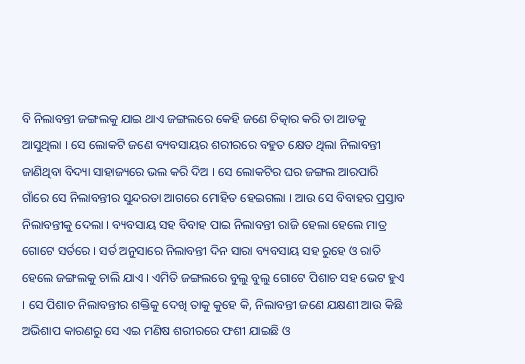ବି ନିଲାବନ୍ତୀ ଜଙ୍ଗଲକୁ ଯାଇ ଥାଏ ଜଙ୍ଗଲରେ କେହି ଜଣେ ଚିତ୍କାର କରି ତା ଆଡକୁ ଆସୁଥିଲା । ସେ ଲୋକଟି ଜଣେ ବ୍ୟବସାୟର ଶରୀରରେ ବହୁତ କ୍ଷେତ ଥିଲା ନିଲାବନ୍ତୀ ଜାଣିଥିବା ବିଦ୍ୟା ସାହାଜ୍ୟରେ ଭଲ କରି ଦିଅ । ସେ ଲୋକଟିର ଘର ଜଙ୍ଗଲ ଆରପାରି ଗାଁରେ ସେ ନିଲାବନ୍ତୀର ସୁନ୍ଦରତା ଆଗରେ ମୋହିତ ହେଇଗଲା । ଆଉ ସେ ବିବାହର ପ୍ରସ୍ତାବ ନିଲାବନ୍ତୀକୁ ଦେଲା । ବ୍ୟବସାୟ ସହ ବିବାହ ପାଇ ନିଲାବନ୍ତୀ ରାଜି ହେଲା ହେଲେ ମାତ୍ର ଗୋଟେ ସର୍ତରେ । ସର୍ତ ଅନୁସାରେ ନିଲାବନ୍ତୀ ଦିନ ସାରା ବ୍ୟବସାୟ ସହ ରୁହେ ଓ ରାତି ହେଲେ ଜଙ୍ଗଲକୁ ଚାଲି ଯାଏ । ଏମିତି ଜଙ୍ଗଲରେ ବୁଲୁ ବୁଲୁ ଗୋଟେ ପିଶାଚ ସହ ଭେଟ ହୁଏ । ସେ ପିଶାଚ ନିଲାବନ୍ତୀର ଶକ୍ତିକୁ ଦେଖି ତାକୁ କୁହେ କି, ନିଲାବନ୍ତୀ ଜଣେ ଯକ୍ଷଣୀ ଆଉ କିଛି ଅଭିଶାପ କାରଣରୁ ସେ ଏଇ ମଣିଷ ଶରୀରରେ ଫଶୀ ଯାଇଛି ଓ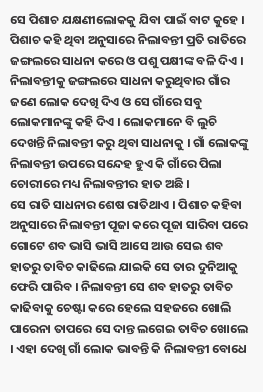ସେ ପିଶାଚ ଯକ୍ଷଣୀଲୋକକୁ ଯିବା ପାଇଁ ବାଟ କୁହେ ।
ପିଶାଚ କହି ଥିବା ଅନୁସାରେ ନିଲାବନ୍ତୀ ପ୍ରତି ରାତିରେ ଜଙ୍ଗଲରେ ସାଧନା କରେ ଓ ପଶୁ ପକ୍ଷୀଙ୍କ ବଳି ଦିଏ । ନିଲାବନ୍ତୀକୁ ଜଙ୍ଗଲରେ ସାଧନା କରୁଥିବାର ଗାଁର ଜଣେ ଲୋକ ଦେଖି ଦିଏ ଓ ସେ ଗାଁରେ ସବୁ ଲୋକମାନଙ୍କୁ କହି ଦିଏ । ଲୋକମାନେ ବି ଲୁଚି ଦେଖନ୍ତି ନିଲାବନ୍ତୀ କରୁ ଥିବା ସାଧନାକୁ । ଗାଁ ଲୋକଙ୍କୁ ନିଲାବନ୍ତୀ ଉପରେ ସନ୍ଦେହ ହୁଏ କି ଗାଁରେ ପିଲା ଚୋରୀରେ ମଧ୍ୟ ନିଲାବନ୍ତୀର ହାତ ଅଛି ।
ସେ ରାତି ସାଧନାର ଶେଷ ରାତିଥାଏ । ପିଶାଚ କହିବା ଅନୁସାରେ ନିଲାବନ୍ତୀ ପୂଜା କରେ ପୂଜା ସାରିବା ପରେ ଗୋଟେ ଶବ ଭାସି ଭାସି ଆସେ ଆଉ ସେଇ ଶବ ହାତରୁ ତାବିଚ କାଢିଲେ ଯାଇକି ସେ ତାର ଦୁନିଆକୁ ଫେରି ପାରିବ । ନିଲାବନ୍ତୀ ସେ ଶବ ହାତରୁ ତାବିଚ କାଢିବାକୁ ଚେଷ୍ଟା କରେ ହେଲେ ସହଜରେ ଖୋଲି ପାରେନା ତାପରେ ସେ ଦାନ୍ତ ଲଗେଇ ତାବିଚ ଖୋଲେ । ଏହା ଦେଖି ଗାଁ ଲୋକ ଭାବନ୍ତି କି ନିଲାବନ୍ତୀ ବୋଧେ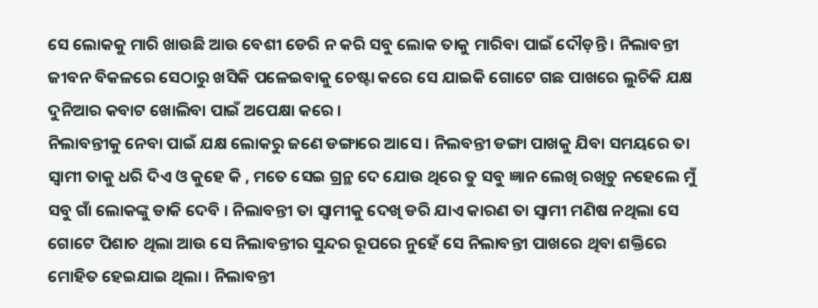ସେ ଲୋକକୁ ମାରି ଖାଉଛି ଆଉ ବେଶୀ ଡେରି ନ କରି ସବୁ ଲୋକ ତାକୁ ମାରିବା ପାଇଁ ଦୌଡ଼ନ୍ତି । ନିଲାବନ୍ତୀ ଜୀବନ ବିକଳରେ ସେଠାରୁ ଖସିକି ପଳେଇବାକୁ ଚେଷ୍ଟା କରେ ସେ ଯାଇକି ଗୋଟେ ଗଛ ପାଖରେ ଲୁଚିକି ଯକ୍ଷ ଦୁନିଆର କବାଟ ଖୋଲିବା ପାଇଁ ଅପେକ୍ଷା କରେ ।
ନିଲାବନ୍ତୀକୁ ନେବା ପାଇଁ ଯକ୍ଷ ଲୋକରୁ ଜଣେ ଡଙ୍ଗାରେ ଆସେ । ନିଲବନ୍ତୀ ଡଙ୍ଗା ପାଖକୁ ଯିବା ସମୟରେ ତା ସ୍ବାମୀ ତାକୁ ଧରି ଦିଏ ଓ କୁହେ କି , ମତେ ସେଇ ଗ୍ରନ୍ଥ ଦେ ଯୋଉ ଥିରେ ତୁ ସବୁ ଜ୍ଞାନ ଲେଖି ରଖିଚୁ ନହେଲେ ମୁଁ ସବୁ ଗାଁ ଲୋକଙ୍କୁ ଡାକି ଦେବି । ନିଲାବନ୍ତୀ ତା ସ୍ବାମୀକୁ ଦେଖି ଡରି ଯାଏ କାରଣ ତା ସ୍ବାମୀ ମଣିଷ ନଥିଲା ସେ ଗୋଟେ ପିଶାଚ ଥିଲା ଆଉ ସେ ନିଲାବନ୍ତୀର ସୁନ୍ଦର ରୂପରେ ନୁହେଁ ସେ ନିଲାବନ୍ତୀ ପାଖରେ ଥିବା ଶକ୍ତିରେ ମୋହିତ ହେଇଯାଇ ଥିଲା । ନିଲାବନ୍ତୀ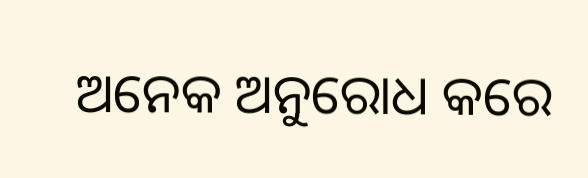ଅନେକ ଅନୁରୋଧ କରେ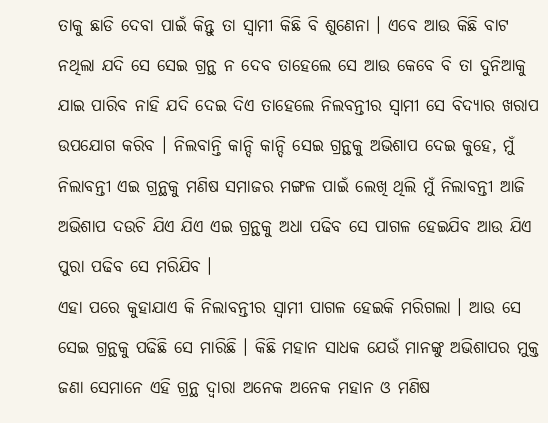ତାକୁ ଛାଡି ଦେବା ପାଇଁ କିନ୍ତୁ ତା ସ୍ବାମୀ କିଛି ବି ଶୁଣେନା । ଏବେ ଆଉ କିଛି ବାଟ ନଥିଲା ଯଦି ସେ ସେଇ ଗ୍ରନ୍ଥ ନ ଦେବ ତାହେଲେ ସେ ଆଉ କେବେ ବି ତା ଦୁନିଆକୁ ଯାଇ ପାରିବ ନାହି ଯଦି ଦେଇ ଦିଏ ତାହେଲେ ନିଲବନ୍ତୀର ସ୍ବାମୀ ସେ ବିଦ୍ୟାର ଖରାପ ଉପଯୋଗ କରିବ । ନିଲବାନ୍ତି କାନ୍ଦି କାନ୍ଦି ସେଇ ଗ୍ରନ୍ଥକୁ ଅଭିଶାପ ଦେଇ କୁହେ, ମୁଁ ନିଲାବନ୍ତୀ ଏଇ ଗ୍ରନ୍ଥକୁ ମଣିଷ ସମାଜର ମଙ୍ଗଳ ପାଇଁ ଲେଖି ଥିଲି ମୁଁ ନିଲାବନ୍ତୀ ଆଜି ଅଭିଶାପ ଦଉଚି ଯିଏ ଯିଏ ଏଇ ଗ୍ରନ୍ଥକୁ ଅଧା ପଢିବ ସେ ପାଗଳ ହେଇଯିବ ଆଉ ଯିଏ ପୁରା ପଢିବ ସେ ମରିଯିବ ।
ଏହା ପରେ କୁହାଯାଏ କି ନିଲାବନ୍ତୀର ସ୍ବାମୀ ପାଗଳ ହେଇକି ମରିଗଲା । ଆଉ ସେ ସେଇ ଗ୍ରନ୍ଥକୁ ପଢିଛି ସେ ମାରିଛି । କିଛି ମହାନ ସାଧକ ଯେଉଁ ମାନଙ୍କୁ ଅଭିଶାପର ମୁକ୍ତ ଜଣା ସେମାନେ ଏହି ଗ୍ରନ୍ଥ ଦ୍ବାରା ଅନେକ ଅନେକ ମହାନ ଓ ମଣିଷ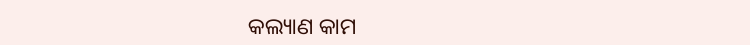କଲ୍ୟାଣ କାମ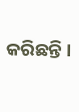କରିଛନ୍ତି ।